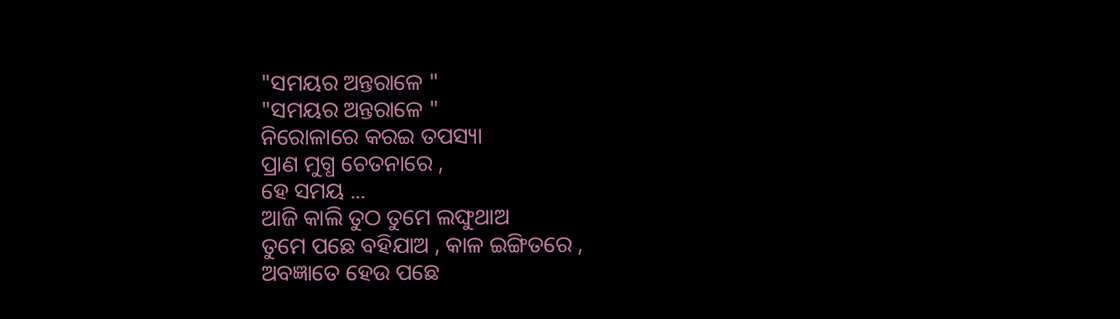"ସମୟର ଅନ୍ତରାଳେ "
"ସମୟର ଅନ୍ତରାଳେ "
ନିରୋଳାରେ କରଇ ତପସ୍ୟା
ପ୍ରାଣ ମୁଗ୍ଧ ଚେତନାରେ ,
ହେ ସମୟ ...
ଆଜି କାଲି ତୁଠ ତୁମେ ଲଙ୍ଘୁଥାଅ
ତୁମେ ପଛେ ବହିଯାଅ , କାଳ ଇଙ୍ଗିତରେ ,
ଅବଜ୍ଞାତେ ହେଉ ପଛେ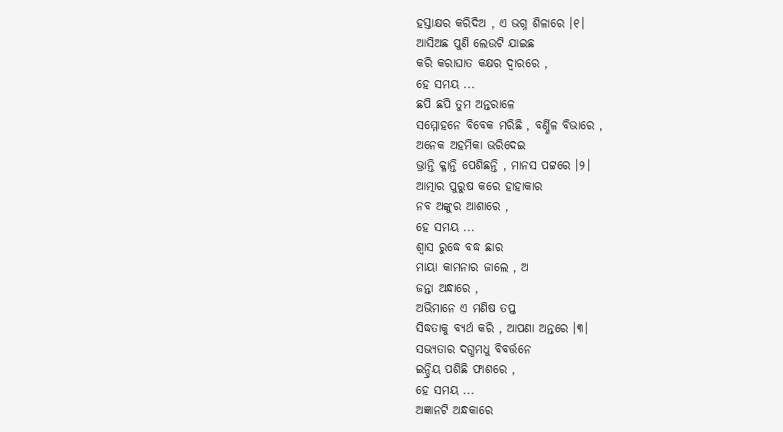ହସ୍ତାକ୍ଷର କରିଦିଅ , ଏ ଭଗ୍ନ ଶିଳାରେ ।୧।
ଆସିଅଛ ପୁଣି ଲେଉଟି ଯାଇଛ
କରି କରାଘାତ କକ୍ଷର ଦ୍ଵାରରେ ,
ହେ ସମୟ ...
ଛପି ଛପି ତୁମ ଅନ୍ତରାଳେ
ସମ୍ମୋହନେ ବିବେକ ମରିଛି , ବର୍ଣ୍ଣିଳ ବିଭାରେ ,
ଅନେକ ଅହମିକା ଭରିଦେଇ
ଭ୍ରାନ୍ତି କ୍ଳାନ୍ତି ପେଶିଛନ୍ତି , ମାନସ ପଟ୍ଟରେ ।୨।
ଆତ୍ମାର ପୁରୁଷ କରେ ହାହାକାର
ନବ ଅଙ୍କୁର ଆଶାରେ ,
ହେ ସମୟ ...
ଶ୍ଵାସ ରୁଦ୍ଧେ ବଦ୍ଧ ଛାର
ମାୟା କାମନାର ଜାଲେ , ଅ
ଜନ୍ତା ଅନ୍ଧାରେ ,
ଅଭିମାନେ ଏ ମଣିଷ ତପ୍ତ
ସିଦ୍ଧତାକୁ ବ୍ୟର୍ଥ କରି , ଆପଣା ଅନ୍ତରେ ।୩।
ସଭ୍ୟତାର ଦଗ୍ଧମଧୁ ବିବର୍ତ୍ତନେ
ଇନ୍ଦ୍ରିୟ ପଶିଛି ଫାଶରେ ,
ହେ ସମୟ ...
ଅଜ୍ଞାନଟି ଅନ୍ଧକାରେ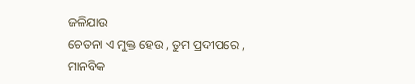ଜଳିଯାଉ
ଚେତନା ଏ ମୁକ୍ତ ହେଉ , ତୁମ ପ୍ରଦୀପରେ ,
ମାନବିକ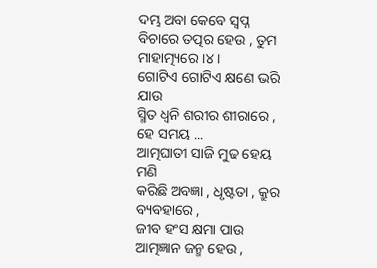ଦମ୍ଭ ଅବା କେବେ ସ୍ଵପ୍ନ
ବିଚାରେ ତତ୍ପର ହେଉ , ତୁମ ମାହାତ୍ମ୍ୟରେ ।୪।
ଗୋଟିଏ ଗୋଟିଏ କ୍ଷଣେ ଭରି ଯାଉ
ସ୍ମିତ ଧ୍ଵନି ଶରୀର ଶୀରାରେ ,
ହେ ସମୟ ...
ଆତ୍ମଘାତୀ ସାଜି ମୁଢ ହେୟ ମଣି
କରିଛି ଅବଜ୍ଞା , ଧୃଷ୍ଟତା , କ୍ରୁର ବ୍ୟବହାରେ ,
ଜୀବ ହଂସ କ୍ଷମା ପାଉ
ଆତ୍ମଜ୍ଞାନ ଜନ୍ମ ହେଉ ,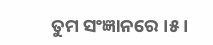ତୁମ ସଂଜ୍ଞାନରେ ।୫।